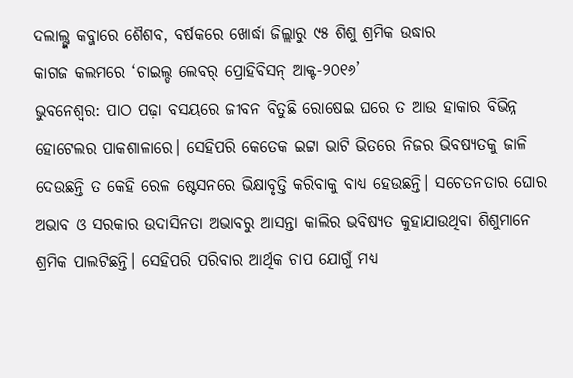ଦଲାଲ୍ଙ୍କ କବ୍ଜାରେ ଶୈଶବ, ବର୍ଷକରେ ଖୋର୍ଦ୍ଧା ଜିଲ୍ଲାରୁ ୯୫ ଶିଶୁ ଶ୍ରମିକ ଉଦ୍ଧାର
କାଗଜ କଲମରେ ‘ଚାଇଲ୍ଡ ଲେବର୍ ପ୍ରୋହିବିସନ୍ ଆକ୍ଟ-୨୦୧୬’
ଭୁବନେଶ୍ୱର: ପାଠ ପଢ଼ା ବସୟରେ ଜୀବନ ବିତୁଛି ରୋଷେଇ ଘରେ ତ ଆଉ ହାକାର ବିଭିନ୍ନ ହୋଟେଲର ପାକଶାଳାରେ। ସେହିପରି କେତେକ ଇଟ୍ଟା ଭାଟି ଭିତରେ ନିଜର ଭିବଷ୍ୟତକୁ ଜାଳି ଦେଉଛନ୍ତି ତ କେହି ରେଳ ଷ୍ଟେସନରେ ଭିକ୍ଷାବୃତ୍ତି କରିବାକୁ ବାଧ୍ୟ ହେଉଛନ୍ତି। ସଚେତନତାର ଘୋର ଅଭାବ ଓ ସରକାର ଉଦାସିନତା ଅଭାବରୁ ଆସନ୍ତା କାଲିର ଭବିଷ୍ୟତ କୁହାଯାଉଥିବା ଶିଶୁମାନେ ଶ୍ରମିକ ପାଲଟିଛନ୍ତି। ସେହିପରି ପରିବାର ଆର୍ଥିକ ଚାପ ଯୋଗୁଁ ମଧ୍ୟ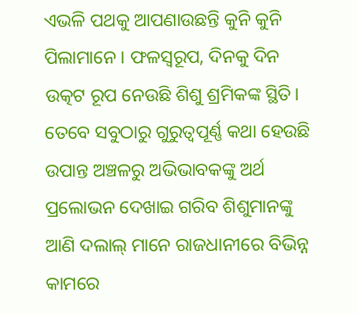ଏଭଳି ପଥକୁ ଆପଣାଉଛନ୍ତି କୁନି କୁନି ପିଲାମାନେ। ଫଳସ୍ୱରୂପ, ଦିନକୁ ଦିନ ଉତ୍କଟ ରୂପ ନେଉଛି ଶିଶୁ ଶ୍ରମିକଙ୍କ ସ୍ଥିତି। ତେବେ ସବୁଠାରୁ ଗୁରୁତ୍ୱପୂର୍ଣ୍ଣ କଥା ହେଉଛି ଉପାନ୍ତ ଅଞ୍ଚଳରୁ ଅଭିଭାବକଙ୍କୁ ଅର୍ଥ ପ୍ରଲୋଭନ ଦେଖାଇ ଗରିବ ଶିଶୁମାନଙ୍କୁ ଆଣି ଦଲାଲ୍ ମାନେ ରାଜଧାନୀରେ ବିଭିନ୍ନ କାମରେ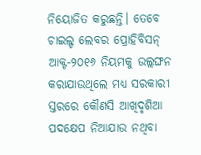ନିୟୋଜିତ କରୁଛନ୍ତି। ତେବେ ଚାଇଲ୍ଡ ଲେବର ପ୍ରୋହିବିସନ୍ ଆକ୍ଟ-୨୦୧୬ ନିୟମକୁ ଉଲ୍ଲଙ୍ଘନ କରାଯାଉଥିଲେ ମଧ୍ୟ ସରକାରୀ ସ୍ତରରେ କୌଣସି ଆଖିଦୃଶିଆ ପଦକ୍ଷେପ ନିଆଯାଉ ନଥିବା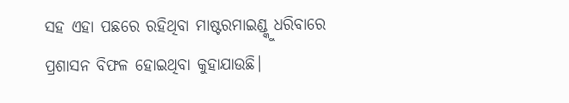ସହ ଏହା ପଛରେ ରହିଥିବା ମାଷ୍ଟରମାଇଣ୍ଡ୍କୁ ଧରିବାରେ ପ୍ରଶାସନ ବିଫଳ ହୋଇଥିବା କୁହାଯାଉଛି।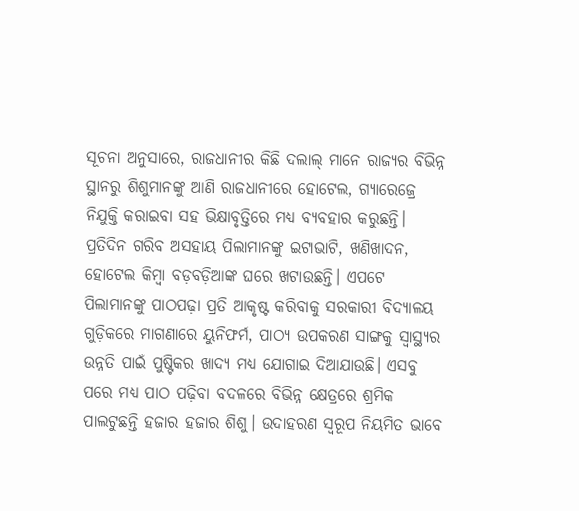ସୂଚନା ଅନୁସାରେ, ରାଜଧାନୀର କିଛି ଦଲାଲ୍ ମାନେ ରାଜ୍ୟର ବିଭିନ୍ନ ସ୍ଥାନରୁ ଶିଶୁମାନଙ୍କୁ ଆଣି ରାଜଧାନୀରେ ହୋଟେଲ, ଗ୍ୟାରେଜ୍ରେ ନିଯୁକ୍ତି କରାଇବା ସହ ଭିକ୍ଷାବୃତ୍ତିରେ ମଧ୍ୟ ବ୍ୟବହାର କରୁଛନ୍ତି। ପ୍ରତିଦିନ ଗରିବ ଅସହାୟ ପିଲାମାନଙ୍କୁ ଇଟାଭାଟି, ଖଣିଖାଦନ, ହୋଟେଲ କିମ୍ବା ବଡ଼ବଡ଼ିଆଙ୍କ ଘରେ ଖଟାଉଛନ୍ତି। ଏପଟେ ପିଲାମାନଙ୍କୁ ପାଠପଢ଼ା ପ୍ରତି ଆକୃଷ୍ଟ କରିବାକୁ ସରକାରୀ ବିଦ୍ୟାଳୟ ଗୁଡ଼ିକରେ ମାଗଣାରେ ୟୁନିଫର୍ମ, ପାଠ୍ୟ ଉପକରଣ ସାଙ୍ଗକୁ ସ୍ୱାସ୍ଥ୍ୟର ଉନ୍ନତି ପାଇଁ ପୁଷ୍ଟିକର ଖାଦ୍ୟ ମଧ୍ୟ ଯୋଗାଇ ଦିଆଯାଉଛି। ଏସବୁ ପରେ ମଧ୍ୟ ପାଠ ପଢ଼ିବା ବଦଳରେ ବିଭିନ୍ନ କ୍ଷେତ୍ରରେ ଶ୍ରମିକ ପାଲଟୁଛନ୍ତି ହଜାର ହଜାର ଶିଶୁ। ଉଦାହରଣ ସ୍ୱରୂପ ନିୟମିତ ଭାବେ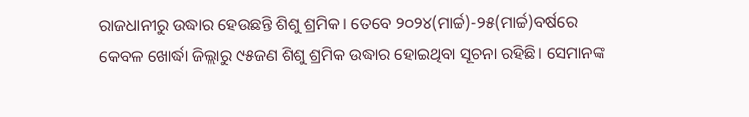ରାଜଧାନୀରୁ ଉଦ୍ଧାର ହେଉଛନ୍ତି ଶିଶୁ ଶ୍ରମିକ। ତେବେ ୨୦୨୪(ମାର୍ଚ୍ଚ)-୨୫(ମାର୍ଚ୍ଚ)ବର୍ଷରେ କେବଳ ଖୋର୍ଦ୍ଧା ଜିଲ୍ଲାରୁ ୯୫ଜଣ ଶିଶୁ ଶ୍ରମିକ ଉଦ୍ଧାର ହୋଇଥିବା ସୂଚନା ରହିଛି। ସେମାନଙ୍କ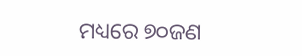ମଧ୍ୟରେ ୭୦ଜଣ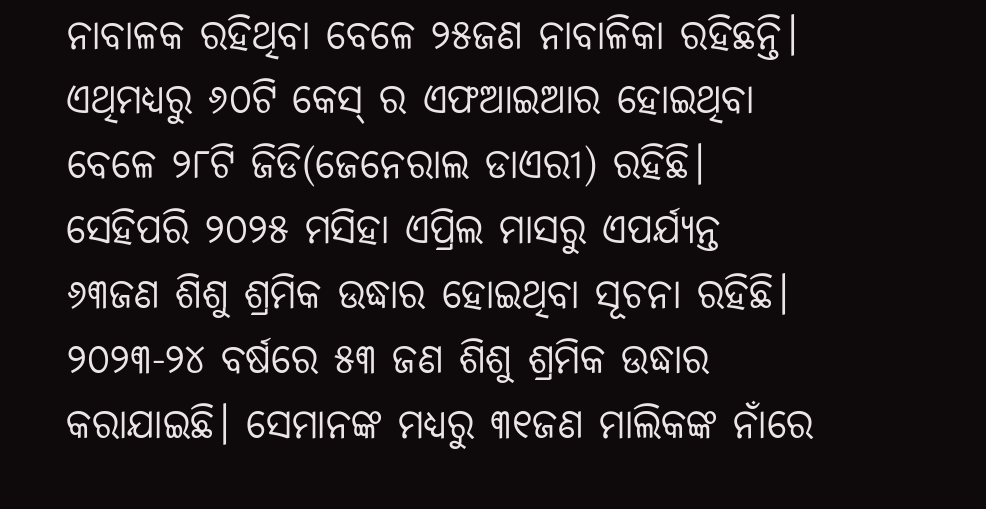ନାବାଳକ ରହିଥିବା ବେଳେ ୨୫ଜଣ ନାବାଳିକା ରହିଛନ୍ତି। ଏଥିମଧ୍ୟରୁ ୬୦ଟି କେସ୍ ର ଏଫଆଇଆର ହୋଇଥିବା ବେଳେ ୨୮ଟି ଜିଡି(ଜେନେରାଲ ଡାଏରୀ) ରହିଛି। ସେହିପରି ୨୦୨୫ ମସିହା ଏପ୍ରିଲ ମାସରୁ ଏପର୍ଯ୍ୟନ୍ତ ୬୩ଜଣ ଶିଶୁ ଶ୍ରମିକ ଉଦ୍ଧାର ହୋଇଥିବା ସୂଚନା ରହିଛି। ୨୦୨୩-୨୪ ବର୍ଷରେ ୫୩ ଜଣ ଶିଶୁ ଶ୍ରମିକ ଉଦ୍ଧାର କରାଯାଇଛି। ସେମାନଙ୍କ ମଧ୍ୟରୁ ୩୧ଜଣ ମାଲିକଙ୍କ ନାଁରେ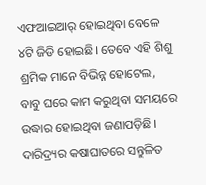ଏଫଆଇଆର୍ ହୋଇଥିବା ବେଳେ ୪ଟି ଜିଡି ହୋଇଛି। ତେବେ ଏହି ଶିଶୁ ଶ୍ରମିକ ମାନେ ବିଭିନ୍ନ ହୋଟେଲ, ବାବୁ ଘରେ କାମ କରୁଥିବା ସମୟରେ ଉଦ୍ଧାର ହୋଇଥିବା ଜଣାପଡ଼ିଛି। ଦାରିଦ୍ର୍ୟର କଷାଘାତରେ ସନ୍ତୁଳିତ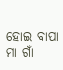ହୋଇ ବାପା ମା ଗାଁ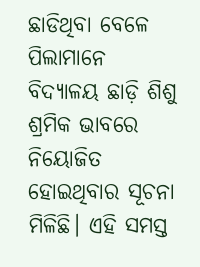ଛାଡିଥିବା ବେଳେ ପିଲାମାନେ ବିଦ୍ୟାଳୟ ଛାଡ଼ି ଶିଶୁ ଶ୍ରମିକ ଭାବରେ ନିୟୋଜିତ ହୋଇଥିବାର ସୂଚନା ମିଳିଛି। ଏହି ସମସ୍ତ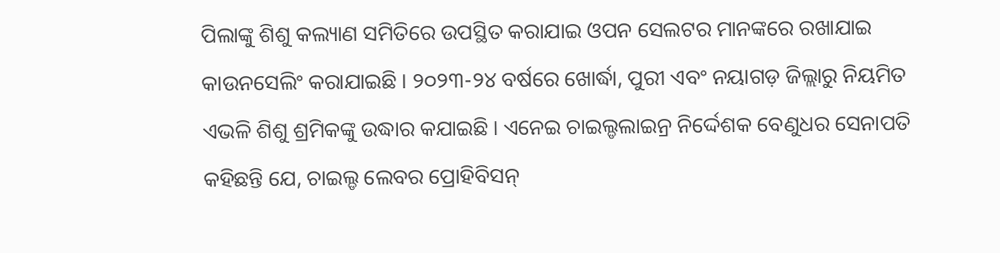ପିଲାଙ୍କୁ ଶିଶୁ କଲ୍ୟାଣ ସମିତିରେ ଉପସ୍ଥିତ କରାଯାଇ ଓପନ ସେଲଟର ମାନଙ୍କରେ ରଖାଯାଇ କାଉନସେଲିଂ କରାଯାଇଛି। ୨୦୨୩-୨୪ ବର୍ଷରେ ଖୋର୍ଦ୍ଧା, ପୁରୀ ଏବଂ ନୟାଗଡ଼ ଜିଲ୍ଲାରୁ ନିୟମିତ ଏଭଳି ଶିଶୁ ଶ୍ରମିକଙ୍କୁ ଉଦ୍ଧାର କଯାଇଛି। ଏନେଇ ଚାଇଲ୍ଡଲାଇନ୍ର ନିର୍ଦ୍ଦେଶକ ବେଣୁଧର ସେନାପତି କହିଛନ୍ତି ଯେ, ଚାଇଲ୍ଡ ଲେବର ପ୍ରୋହିବିସନ୍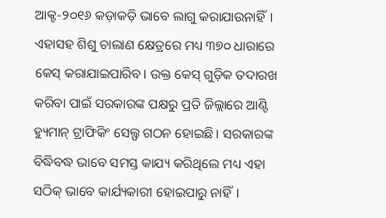ଆକ୍ଟ-୨୦୧୬ କଡ଼ାକଡ଼ି ଭାବେ ଲାଗୁ କରାଯାଉନାହିଁ। ଏହାସହ ଶିଶୁ ଚାଲାଣ କ୍ଷେତ୍ରରେ ମଧ୍ୟ ୩୭୦ ଧାରାରେ କେସ୍ କରାଯାଇପାରିବ। ଉକ୍ତ କେସ୍ ଗୁଡ଼ିକ ତଦାରଖ କରିବା ପାଇଁ ସରକାରଙ୍କ ପକ୍ଷରୁ ପ୍ରତି ଜିଲ୍ଲାରେ ଆଣ୍ଟି ହ୍ୟୁମାନ୍ ଟ୍ରାଫିକିଂ ସେଲ୍ଫ ଗଠନ ହୋଇଛି। ସରକାରଙ୍କ ବିଦ୍ଧିବଦ୍ଧ ଭାବେ ସମସ୍ତ କାଯ୍ୟ କରିଥିଲେ ମଧ୍ୟ ଏହା ସଠିକ୍ ଭାବେ କାର୍ଯ୍ୟକାରୀ ହୋଇପାରୁ ନାହିଁ।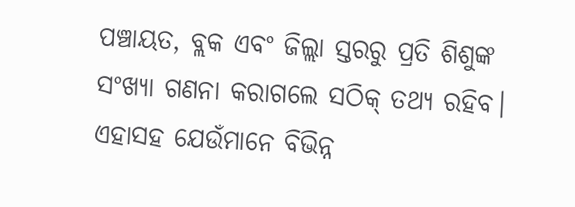ପଞ୍ଚାୟତ, ବ୍ଲକ ଏବଂ ଜିଲ୍ଲା ସ୍ତରରୁ ପ୍ରତି ଶିଶୁଙ୍କ ସଂଖ୍ୟା ଗଣନା କରାଗଲେ ସଠିକ୍ ତଥ୍ୟ ରହିବ। ଏହାସହ ଯେଉଁମାନେ ବିଭିନ୍ନ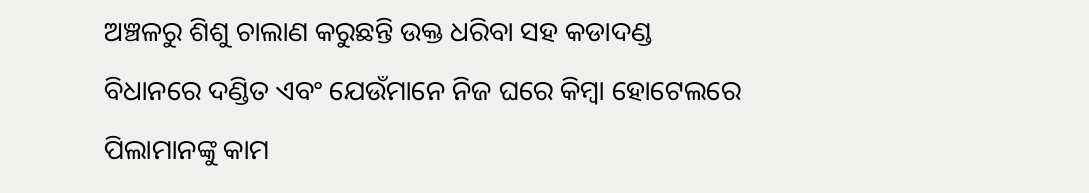ଅଞ୍ଚଳରୁ ଶିଶୁ ଚାଲାଣ କରୁଛନ୍ତି ଉକ୍ତ ଧରିବା ସହ କଡାଦଣ୍ଡ ବିଧାନରେ ଦଣ୍ଡିତ ଏବଂ ଯେଉଁମାନେ ନିଜ ଘରେ କିମ୍ବା ହୋଟେଲରେ ପିଲାମାନଙ୍କୁ କାମ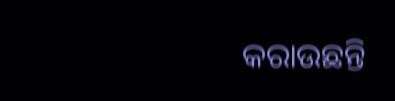କରାଉଛନ୍ତି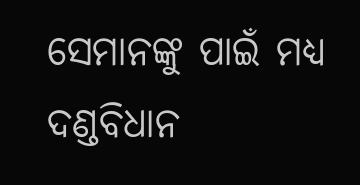ସେମାନଙ୍କୁ ପାଇଁ ମଧ୍ୟ ଦଣ୍ଡବିଧାନ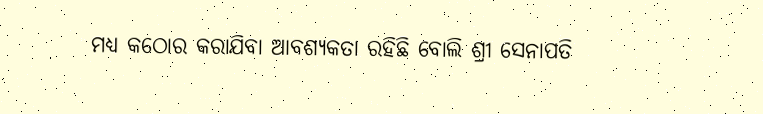ମଧ୍ୟ କଠୋର କରାଯିବା ଆବଶ୍ୟକତା ରହିଛି ବୋଲି ଶ୍ରୀ ସେନାପତି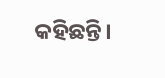କହିଛନ୍ତି।